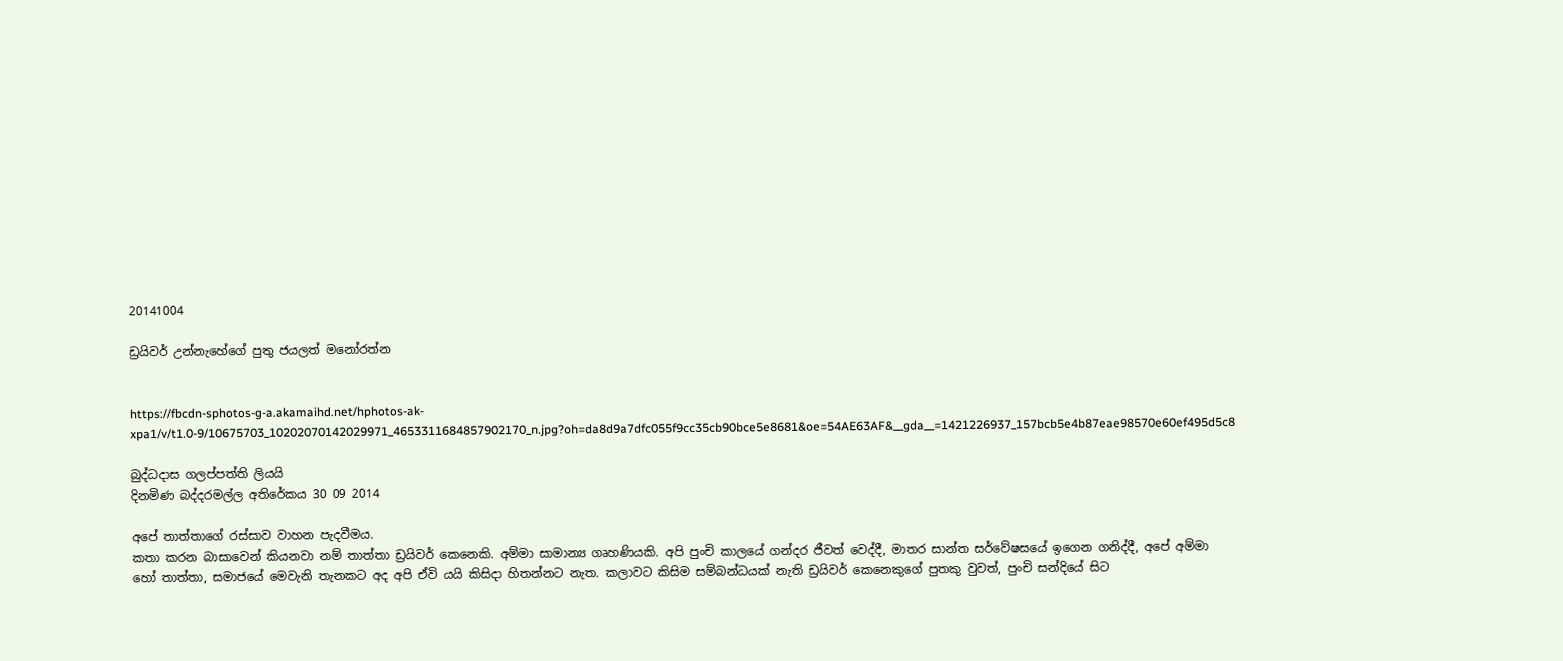20141004

ඩ්‍රයිවර් උන්නැහේගේ පුතු ජයලත් මනෝරත්න


https://fbcdn-sphotos-g-a.akamaihd.net/hphotos-ak-xpa1/v/t1.0-9/10675703_10202070142029971_4653311684857902170_n.jpg?oh=da8d9a7dfc055f9cc35cb90bce5e8681&oe=54AE63AF&__gda__=1421226937_157bcb5e4b87eae98570e60ef495d5c8

බුද්ධදාස ගලප්පත්ති ලියයි
දිනමිණ බද්දරමල්ල අතිරේකය 30 09 2014

අපේ තාත්තාගේ රස්සාව වාහන පැදවීමය.
කතා කරන බාසාවෙන් කියනවා නම් තාත්තා ඩ්‍රයිවර් කෙනෙකි. අම්මා සාමාන්‍ය ගෘහණියකි. අපි පුංචි කාලයේ ගන්දර ජීවත් වෙද්දී, මාතර සාන්ත සර්වේෂසයේ ඉගෙන ගනිද්දී, අපේ අම්මා හෝ තාත්තා, සමාජයේ මෙවැනි තැනකට අද අපි ඒවි යයි කිසිදා හිතන්නට නැත. කලාවට කිසිම සම්බන්ධයක් නැති ඩ්‍රයිවර් කෙනෙකුගේ පුතකු වුවත්, පුංචි සන්දියේ සිට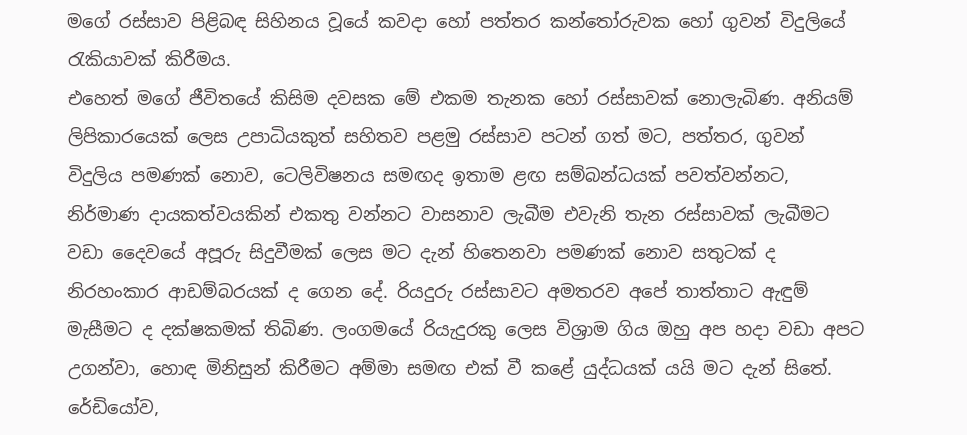මගේ රස්සාව පිළිබඳ සිහිනය වූයේ කවදා හෝ පත්තර කන්තෝරුවක හෝ ගුවන් විදුලියේ රැකියාවක් කිරීමය.
එහෙත් මගේ ජීවිතයේ කිසිම දවසක මේ එකම තැනක හෝ රස්සාවක් නොලැබිණ. අනියම් ලිපිකාරයෙක් ලෙස උපාධියකුත් සහිතව පළමු රස්සාව පටන් ගත් මට, පත්තර, ගුවන් විදුලිය පමණක් නොව, ටෙලිවිෂනය සමඟද ඉතාම ළඟ සම්බන්ධයක් පවත්වන්නට, නිර්මාණ දායකත්වයකින් එකතු වන්නට වාසනාව ලැබීම එවැනි තැන රස්සාවක් ලැබීමට වඩා දෛවයේ අපූරු සිදුවීමක් ලෙස මට දැන් හිතෙනවා පමණක් නොව සතුටක් ද නිරහංකාර ආඩම්බරයක් ද ගෙන දේ. රියදුරු රස්සාවට අමතරව අපේ තාත්තාට ඇඳුම් මැසීමට ද දක්ෂකමක් තිබිණ. ලංගමයේ රියැදුරකු ලෙස විශ්‍රාම ගිය ඔහු අප හදා වඩා අපට උගන්වා, හොඳ මිනිසුන් කිරීමට අම්මා සමඟ එක් වී කළේ යුද්ධයක් යයි මට දැන් සිතේ. රේඩියෝව,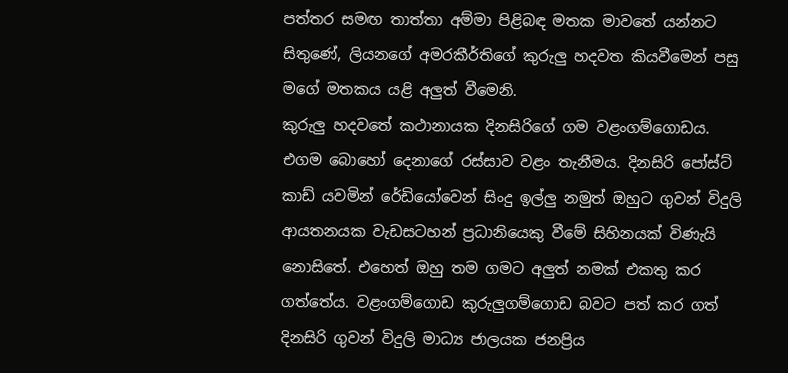පත්තර සමඟ තාත්තා අම්මා පිළිබඳ මතක මාවතේ යන්නට සිතුණේ, ලියනගේ අමරකීර්තිගේ කුරුලු හදවත කියවීමෙන් පසු ම‍ගේ මතකය යළි අලුත් වීමෙනි.
කුරුලු හදවතේ කථානායක දිනසිරිගේ ගම වළංගම්ගොඩය. එගම බොහෝ දෙනාගේ රස්සාව වළං තැනීමය. දිනසිරි පෝස්ට් කාඩ් යවමින් රේඩියෝවෙන් සිංදු ඉල්ලු නමුත් ඔහුට ගුවන් විදුලි ආයතනයක වැඩසටහන් ප්‍රධානියෙකු වීමේ සිහිනයක් විණැයි නොසිතේ. එහෙත් ඔහු තම ගමට අලුත් නමක් එකතු කර ගත්තේය. වළංගම්ගොඩ කුරුලුගම්ගොඩ බවට පත් කර ගත් දිනසිරි ගුවන් විදුලි මාධ්‍ය ජාලයක ජනප්‍රිය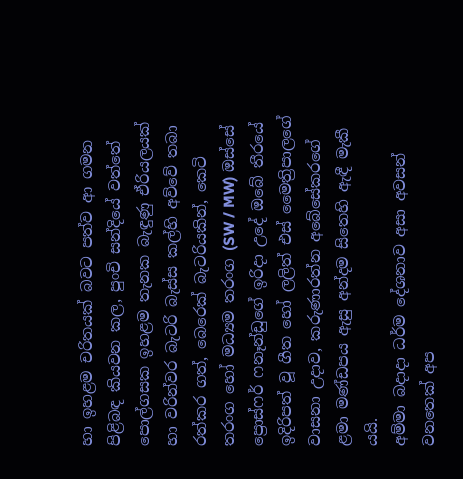හා ඉහළම චරිතයක් බවට පත්ව ආ ගමන පිළිබඳ කියවන කල, පුංචි සන්දියේ වත්තේ පොල්ගසක ඉහළම තැනක බැඳුණු ඒරියලයක් හා වරින්වර බැටරි බැස්ස කල්හි අව්වේ තබා රත්කර ගත්, බෙරෙක් බැටරියකින්, කෙටි තරංග හෝ මධ්‍යම තරංග (SW / MW) ඔස්සේ ප්‍රොස්ෆර් ෆනෑන්ඩුගේ ඉරිදා උදේ ඔබේ තීරයේ ඉදිරිපත් වූ ගීත හෝ ලලිත් එස් මෛත්‍රිපාලගේ වාසනා උදාව, කරුණාරත්න අබේසේකරගේ ළමා මණ්ඩපය ඇසු අන්දම සිතෙහි ඇඳී මැකී යයි.
අම්මා බදාදා ධර්ම දේශනාව අසා අවසන් වනතෙක් අප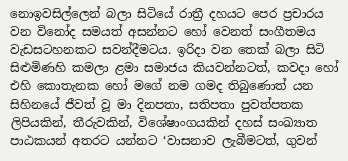නොඉවසිල්ලෙන් බලා සිටියේ රාත්‍රී දහයට පෙර ප්‍රචාරය වන විනෝද සමයත් අසන්නට‍ හෝ වෙනත් සංගීතමය වැඩසටහනකට සවන්දීමටය. ඉරිදා වන තෙක් බලා සිටි සිළුමිණහි කමලා ළමා සමාජය කියවන්නටත්, කවදා හෝ එහි කොතැනක හෝ මගේ නම ගමද තිබුණොත් යන සිහිනයේ ජීවත් වූ මා දිනපතා, සතිපතා පුවත්පතක ලිපියකින්, තීරුවකින්, විශේෂාංගයකින් දහස් සංඛ්‍යාත පාඨකයන් අතරට යන්නට ‘වාසනාව ලැබීමටත්, ගුවන්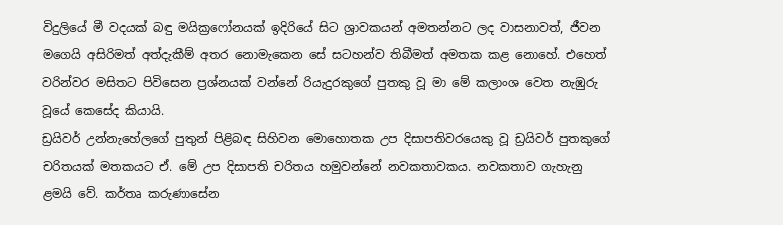විදුලියේ මී වදයක් බඳු මයික්‍ර‍ෆෝනයක් ඉදිරියේ සිට ශ්‍රාවකයන් අමතන්නට ලද වාසනාවත්, ජීවන මගෙයි අසිරිමත් අත්දැකීම් අතර නොමැකෙන සේ සටහන්ව තිබීමත් අමතක කළ නොහේ. එහෙත් වරින්වර මසිතට පිවිසෙන ප්‍රශ්නයක් වන්නේ රියැදුරකුගේ පුතකු වූ මා මේ කලාංශ වෙත නැඹුරු වූයේ කෙසේද කියායි.
ඩ්‍රයිවර් උන්නැහේලගේ පුතුන් පිළිබඳ සිහිවන මොහොතක උප දිසාපතිවරයෙකු වූ ඩ්‍රයිවර් පුතකුගේ චරිතයක් මතකයට ඒ. මේ උප දිසාපති චරිතය හමුවන්නේ නවකතාවකය. නවකතාව ගැහැනු ළමයි වේ. කර්තෘ කරුණාසේන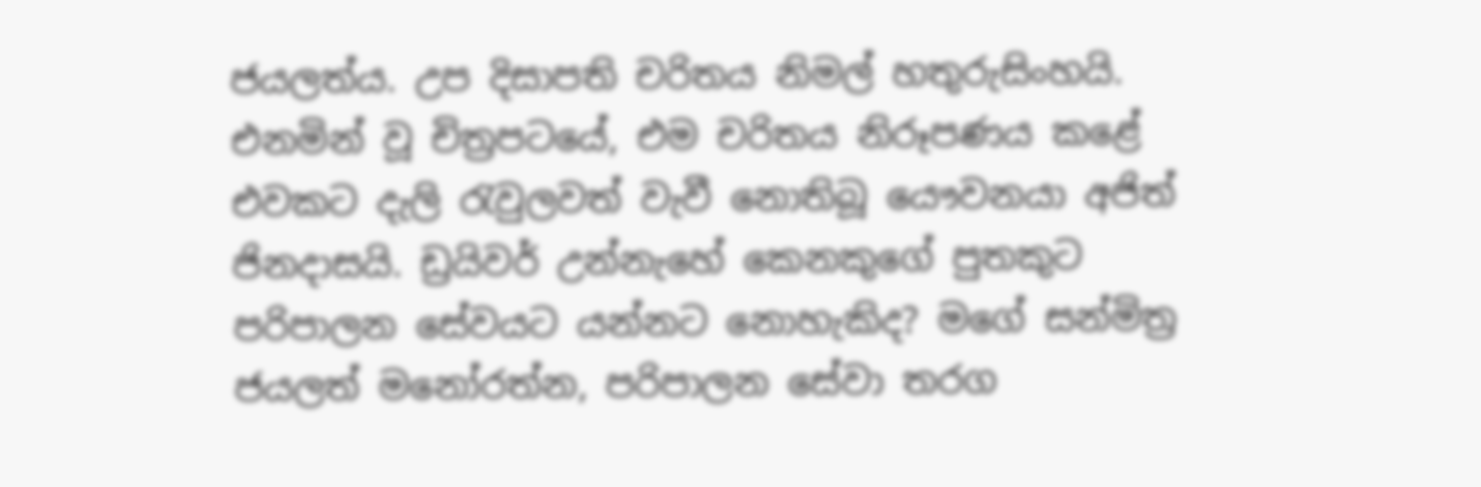ජයලත්ය. උප දිසාපති චරිතය නිමල් හතුරුසිංහයි. එනමින් වූ චිත්‍රපටයේ, එම චරිතය නිරූපණය කළේ එවකට දැලි රැවුලවත් වැවී නොතිබූ යෞවනයා අජිත් ජිනදාසයි. ඩ්‍රයිවර් උන්නැහේ කෙනකුගේ පුතකුට පරිපාලන සේවයට යන්නට නොහැකිද? මගේ සන්මිත්‍ර ජයලත් මනෝරත්න, පරිපාලන සේවා තරග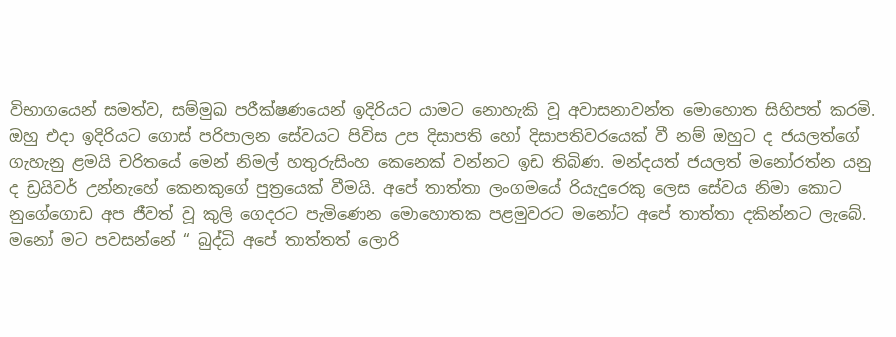විභාගයෙන් සමත්ව, සම්මුඛ පරීක්ෂණයෙන් ඉදිරියට යාමට නොහැකි වූ අවාසනාවන්ත මොහොත සිහිපත් කරමි.
ඔහු එදා ඉදිරියට ගොස් පරිපාලන සේවයට පිවිස උප දිසාපති හෝ දිසාපතිවරයෙක් වී නම් ඔහුට ද ජයලත්ගේ ගැහැනු ළමයි චරිතයේ මෙන් නිමල් හතුරුසිංහ කෙනෙක් වන්නට ඉඩ තිබිණ. මන්දයත් ජයලත් මනෝරත්න යනු ද ඩ්‍රයිවර් උන්නැහේ කෙනකුගේ පුත්‍රයෙක් වීමයි. අපේ තාත්තා ලංගමයේ රියැදුරෙකු ලෙස සේවය නිමා කොට නුගේගොඩ අප ජීවත් වූ කුලි ගෙදරට පැමිණෙන මොහොතක පළමුවරට මනෝට අපේ තාත්තා දකින්නට ලැබේ. මනෝ මට පවසන්නේ “ බුද්ධි අපේ තාත්තත් ලොරි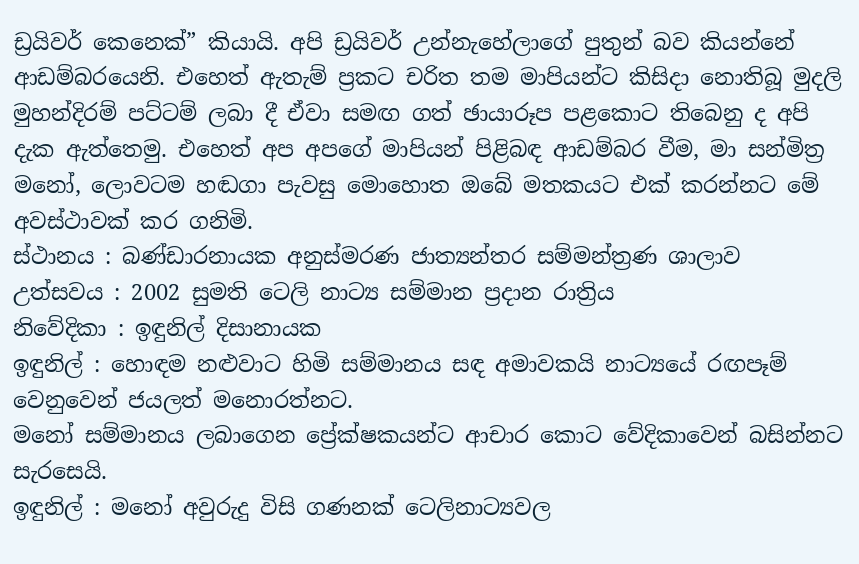ඩ්‍රයිවර් කෙනෙක්” කියායි. අපි ඩ්‍රයිවර් උන්නැහේලාගේ පුතුන් බව කියන්නේ ආඩම්බරයෙනි. එහෙත් ඇතැම් ප්‍රකට චරිත තම මාපියන්ට කිසිදා නොතිබූ මුදලි මුහන්දිරම් පට්ටම් ලබා දී ඒවා සමඟ ගත් ඡායාරූප පළකොට තිබෙනු ද අපි දැක ඇත්තෙමු. එහෙත් අප අපගේ මාපියන් පිළිබඳ ආඩම්බර වීම, මා සන්මිත්‍ර මනෝ, ලොවටම හඬගා පැවසු මොහොත ඔබේ මතකයට එක් කරන්නට මේ අවස්ථාවක් කර ගනිමි.
ස්ථානය : බණ්ඩාරනායක අනුස්මරණ ජාත්‍යන්තර සම්මන්ත්‍රණ ශාලාව
උත්සවය : 2002 සුමති ටෙලි නාට්‍ය සම්මාන ප්‍රදාන රාත්‍රිය
නිවේදිකා : ඉඳුනිල් දිසානායක
ඉඳුනිල් : හොඳම නළුවාට හිමි සම්මානය සඳ අමාවකයි නාට්‍යයේ රඟපෑම් වෙනුවෙන් ජයලත් මනොරත්නට.
මනෝ සම්මානය ලබාගෙන ප්‍රේක්ෂකයන්ට ආචාර කොට වේදිකාවෙන් බසින්නට සැරසෙයි.
ඉඳුනිල් : මනෝ අවුරුදු විසි ගණනක් ටෙලිනාට්‍යවල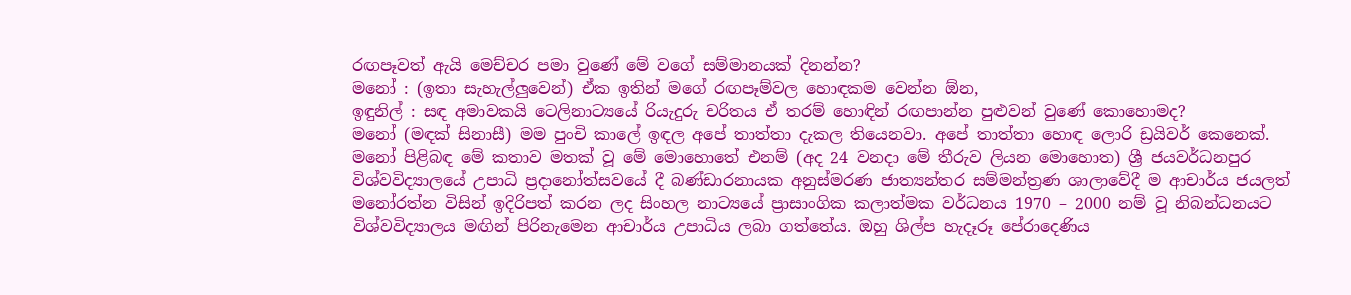රඟපෑවත් ඇයි මෙච්චර පමා වුණේ මේ වගේ සම්මානයක් දිනන්න?
මනෝ : (ඉතා සැහැල්ලුවෙන්) ඒක ඉතින් මගේ රඟපෑම්වල හොඳකම වෙන්න ඕන,
ඉඳුනිල් : සඳ අමාවකයි ටෙලිනාට්‍යයේ රියැදුරු චරිතය ඒ තරම් හොඳින් රඟපාන්න පුළුවන් වුණේ කොහොමද?
මනෝ (මඳක් සිනාසී) මම පුංචි කාලේ ඉඳල අපේ තාත්තා දැකල තියෙනවා. අපේ තාත්තා හොඳ ලොරි ඩ්‍රයිවර් කෙනෙක්.
මනෝ පිළිබඳ මේ කතාව මතක් වූ මේ මොහොතේ එනම් (අද 24 වනදා මේ තීරුව ලියන මොහොත) ශ්‍රී ජයවර්ධනපුර විශ්වවිද්‍යාලයේ උපාධි ප්‍රදානෝත්සවයේ දී බණ්ඩාරනායක අනුස්මරණ ජාත්‍යන්තර සම්මන්ත්‍රණ ශාලාවේදී ම ආචාර්ය ජයලත් මනෝරත්න විසින් ඉදිරිපත් කරන ලද සිංහල නාට්‍යයේ ප්‍රාසාංගික කලාත්මක වර්ධනය 1970 – 2000 නම් වූ නිබන්ධනයට විශ්වවිද්‍යාලය මඟින් පිරිනැමෙන ආචාර්ය උපාධිය ලබා ගත්තේය. ඔහු ශිල්ප හැදෑරූ පේරාදෙණිය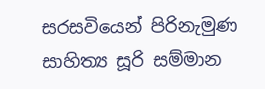සරසවියෙන් පිරිනැමුණ සාහිත්‍ය සූරි සම්මාන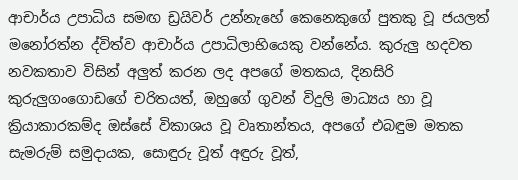ආචාර්ය උපාධිය සමඟ ඩ්‍රයිවර් උන්නැහේ කෙනෙකුගේ පුතකු වූ ජයලත් මනෝරත්න ද්විත්ව ආචාර්ය උපාධිලාභියෙකු වන්නේය. කුරුලු හදවත නවකතාව විසින් අලුත් කරන ලද අපගේ මතකය, දිනසිරි කුරුලුගංගොඩගේ චරිතයත්, ඔහුගේ ගුවන් විදුලි මාධ්‍යය හා වූ ක්‍රියාකාරකම්ද ඔස්සේ විකාශය වූ වෘතාන්තය, අපගේ එබඳුම මතක සැමරුම් සමුදායක, සොඳුරු වූත් අඳුරු වූත්,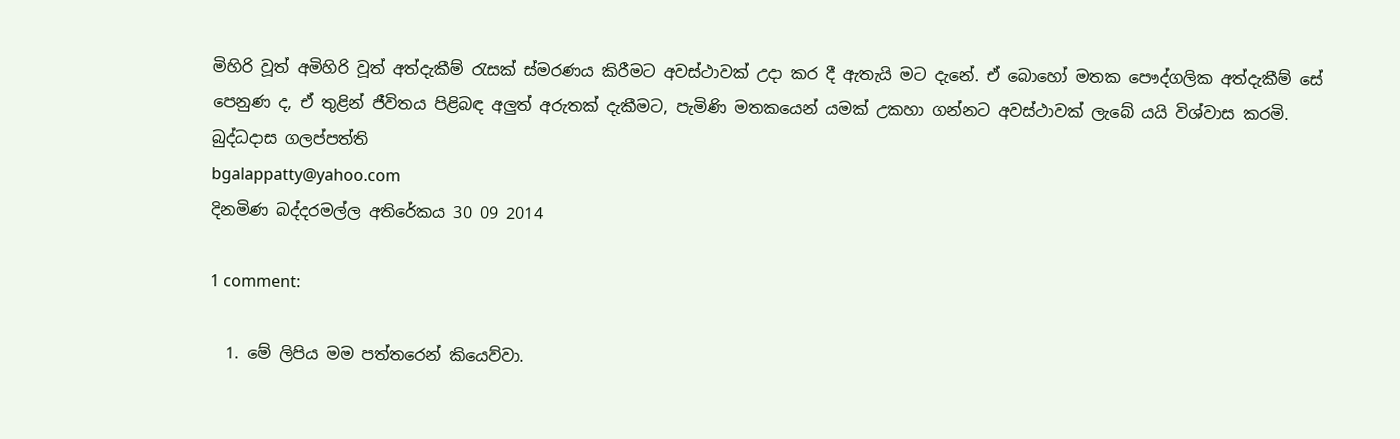මිහිරි වූත් අමිහිරි වූත් අත්දැකීම් රැසක් ස්මරණය කිරීමට අවස්ථාවක් උදා කර දී ඇතැයි මට දැනේ. ඒ බොහෝ මතක පෞද්ගලික අත්දැකීම් සේ පෙනුණ ද, ඒ තුළින් ජීවිතය පිළිබඳ අලුත් අරුතක් දැකීමට, පැමිණි මතකයෙන් යමක් උකහා ගන්නට අවස්ථාවක් ලැබේ යයි විශ්වාස කරමි.
බුද්ධදාස ගලප්පත්ති
bgalappatty@yahoo.com
දිනමිණ බද්දරමල්ල අතිරේකය 30 09 2014

1 comment:

  1. මේ ලිපිය මම පත්තරෙන් කියෙව්වා.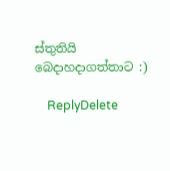ස්තුතියි බෙදාහදාගත්තාට :)

    ReplyDelete